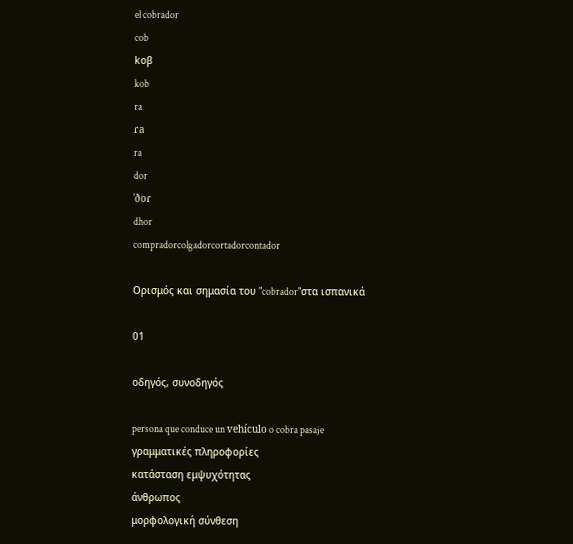el cobrador
cob
koβ
kob
ra
ɾa
ra
dor
ˈðoɾ
dhor
compradorcolgadorcortadorcontador

Ορισμός και σημασία του "cobrador"στα ισπανικά

01

οδηγός, συνοδηγός

persona que conduce un vehículo o cobra pasaje
γραμματικές πληροφορίες
κατάσταση εμψυχότητας
άνθρωπος
μορφολογική σύνθεση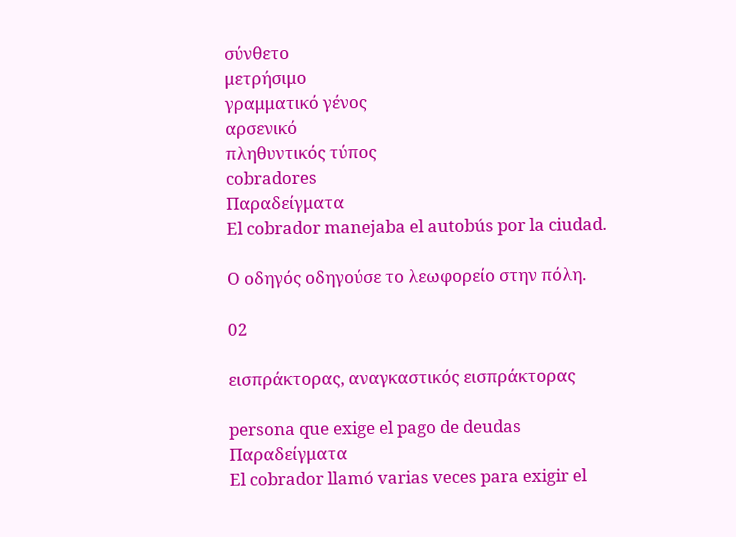σύνθετο
μετρήσιμο
γραμματικό γένος
αρσενικό
πληθυντικός τύπος
cobradores
Παραδείγματα
El cobrador manejaba el autobús por la ciudad.

Ο οδηγός οδηγούσε το λεωφορείο στην πόλη.

02

εισπράκτορας, αναγκαστικός εισπράκτορας

persona que exige el pago de deudas
Παραδείγματα
El cobrador llamó varias veces para exigir el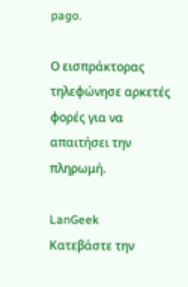pago.

Ο εισπράκτορας τηλεφώνησε αρκετές φορές για να απαιτήσει την πληρωμή.

LanGeek
Κατεβάστε την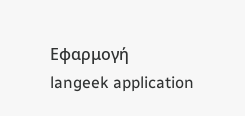Εφαρμογή
langeek application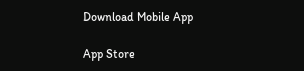Download Mobile App

App Store